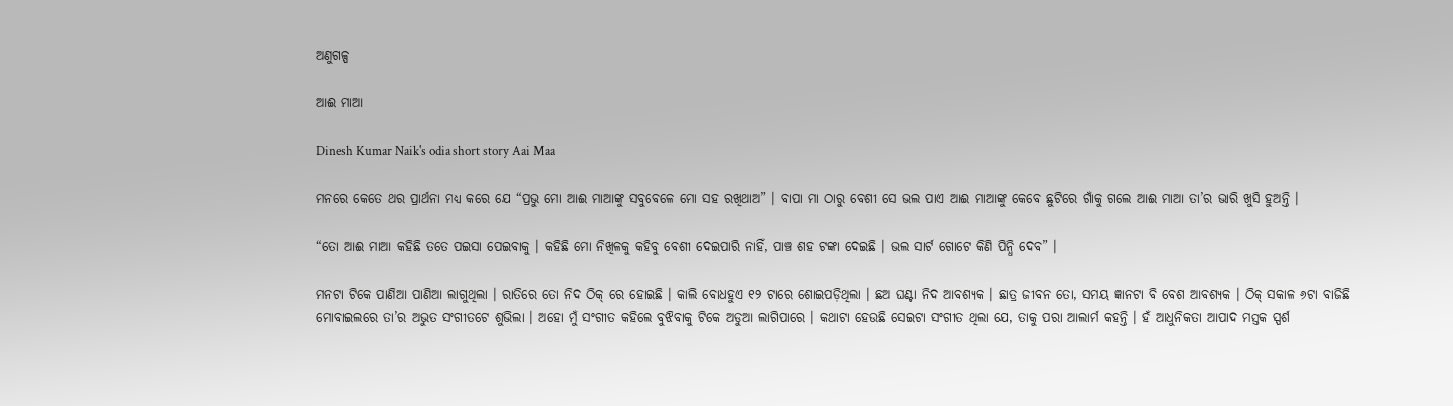ଅଣୁଗଳ୍ପ

ଆଈ ମାଆ

Dinesh Kumar Naik's odia short story Aai Maa

ମନରେ କେତେ ଥର ପ୍ରାର୍ଥନା ମଧ୍ୟ କରେ ଯେ “ପ୍ରଭୁ ମୋ ଆଈ ମାଆଙ୍କୁ ସବୁବେଳେ ମୋ ସହ ରଖିଥାଅ” । ବାପା ମା ଠାରୁ ବେଶୀ ସେ ଭଲ ପାଏ ଆଈ ମାଆଙ୍କୁ କେବେ ଛୁଟିରେ ଗାଁକୁ ଗଲେ ଆଈ ମାଆ ତା’ର ଭାରି ଖୁସି ହୁଅନ୍ତି ।

“ତୋ ଆଈ ମାଆ କହିଛି ତତେ ପଇସା ପେଇବାକୁ । କହିଛି ମୋ ନିଖିଳକୁ କହିବୁ ବେଶୀ ଦେଇପାରି ନାହିଁ, ପାଞ୍ଚ ଶହ ଟଙ୍କା ଦେଇଛି । ଭଲ ସାର୍ଟ ଗୋଟେ କିଣି ପିନ୍ଧି ଦେବ” ।

ମନଟା ଟିକେ ପାଣିଆ ପାଣିଆ ଲାଗୁଥିଲା । ରାତିରେ ତୋ ନିଦ ଠିକ୍‌ ରେ ହୋଇଛି । କାଲି ବୋଧହୁଏ ୧୨ ଟାରେ ଶୋଇପଡ଼ିଥିଲା । ଛଅ ଘଣ୍ଟା ନିଦ ଆବଶ୍ୟକ । ଛାତ୍ର ଜୀବନ ତୋ, ସମୟ ଜ୍ଞାନଟା ବି ବେଶ ଆବଶ୍ୟକ । ଠିକ୍‌ ସକାଳ ୬ଟା ବାଜିଛି ମୋବାଇଲରେ ତା’ର ଅଭୁତ ସଂଗୀତଟେ ଶୁଭିଲା । ଅହୋ ମୁଁ ସଂଗୀତ କହିଲେ ବୁଝିବାକୁ ଟିକେ ଅଡୁଆ ଲାଗିପାରେ । କଥାଟା ହେଉଛି ସେଇଟା ସଂଗୀତ ଥିଲା ଯେ, ତାକୁ ପରା ଆଲାର୍ମ କହନ୍ତି । ହଁ ଆଧୁନିକତା ଆପାଦ ମସ୍ତକ ସ୍ପର୍ଶ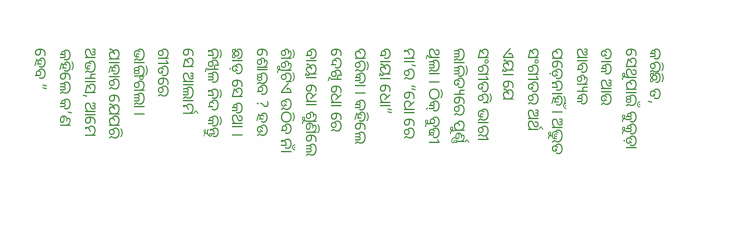କରିଛି ତ, ସେଥୁପାଇଁ କୁକୁଡ଼ା ଡାକ ଆଉ ଆବଶ୍ୟକ ପଡ଼େନାହିଁ । ଅଦ୍ଭୁତ ସଂଗୀତର ଅର୍ଥ ଏୟା ଯେ ସଂଗୀତଟି ଭାରୀ ଲାଳିତ୍ୟରେ ପୁର୍ଣ୍ଣ ଥିଲା । ଠିକ୍‌ ବୁଢୀ ମା’ର “ଧୋ ରେ ବାୟା ଧୋ” ପରିକା । କହିଲେ ଦେଖି ଧୋ ରେ ବାୟା ଧୋ ଶୁଣିଲେ ଶିଶୁଟିଏ ଉଠିବ ନାଁ ଶୋଇବ ? ହଉ ଛାଡ଼ ସେ କଥା । ନିଖିଳ ନିଦ କିନ୍ତୁ ସେ ଆଲାର୍ମ ଗୀତରେ ଭାଙ୍ଗିଗଲା । ଯାହାର ଯେପରି ଅଭ୍ୟାସ, ଆମେ କହିଲେ କ’ଣ ହେବ ”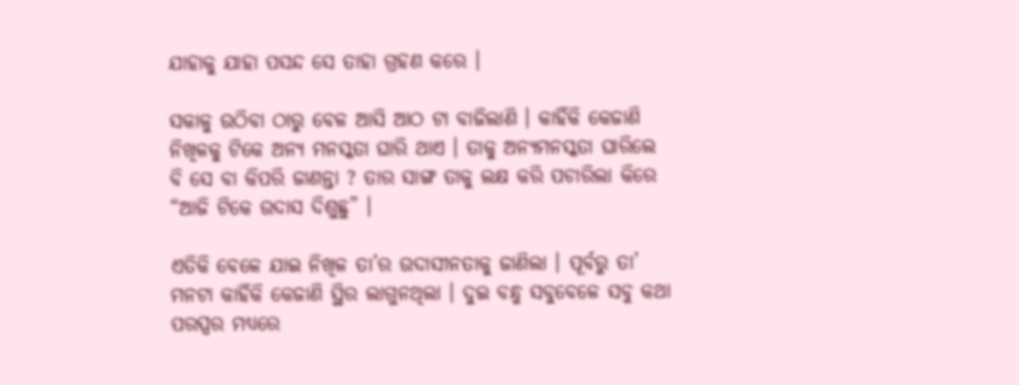ଯାହାକୁ ଯାହା ପସନ୍ଦ ସେ ତାହା ଗ୍ରହଣ କରେ ।

ସକାଳୁ ଉଠିବା ଠାରୁ ବେଳ ଆସି ଆଠ ଟା ବାଜିଲାଣି । କାହିଁକି କେଜାଣି ନିଖିଳକୁ ଟିକେ ଅନ୍ୟ ମନସ୍କତା ଘାରି ଥାଏ । ତାକୁ ଅନ୍ୟମନସ୍କତା ଘାରିଲେ ବି ସେ ବା କିପରି ଜାଣନ୍ତା ? ତାର ସାଙ୍ଗ ତାକୁ ଲକ୍ଷ କରି ପଚାରିଲା କିରେ “ଆଜି ଟିକେ ଉଦାସ ଦିଶୁଛୁ” ।

ଏତିକି ବେଳେ ଯାଇ ନିଖିଳ ତା’ର ଉଦାସୀନତାକୁ ଜାଣିଲା । ପୂର୍ବରୁ ତା’ ମନଟା କାହିଁକି କେଜାଣି ସ୍ଥିର ଲାଗୁନଥିଲା । ଦୁଇ ବନ୍ଧୁ ସବୁବେଳେ ସବୁ କଥା ପରସ୍ପର ମଧ୍ୟରେ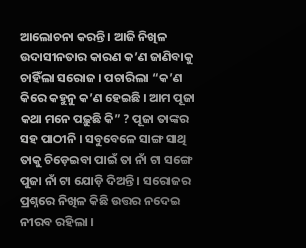ଆଲୋଚନା କରନ୍ତି । ଆଜି ନିଖିଳ ଉଦାସୀନତାର କାରଣ କ’ଣ ଜାଣିବାକୁ ଚାହିଁଲା ସରୋଜ । ପଚାରିଲା “କ’ଣ କିରେ କହୁନୁ କ’ଣ ହେଇଛି । ଆମ ପୂଜା କଥା ମନେ ପଢ଼ୁଛି କି” ? ପୂଜା ତାଙ୍କର ସହ ପାଠୀନି । ସବୁବେଳେ ସାଙ୍ଗ ସାଥି ତାକୁ ଚିଡ଼େଇବା ପାଇଁ ତା ନାଁ ଟା ସଙ୍ଗେ ପୁଜା ନାଁ ଟା ଯୋଡ଼ି ଦିଅନ୍ତି । ସରୋଜର ପ୍ରଶ୍ନରେ ନିଖିଳ କିଛି ଉତ୍ତର ନଦେଇ ନୀରବ ରହିଲା ।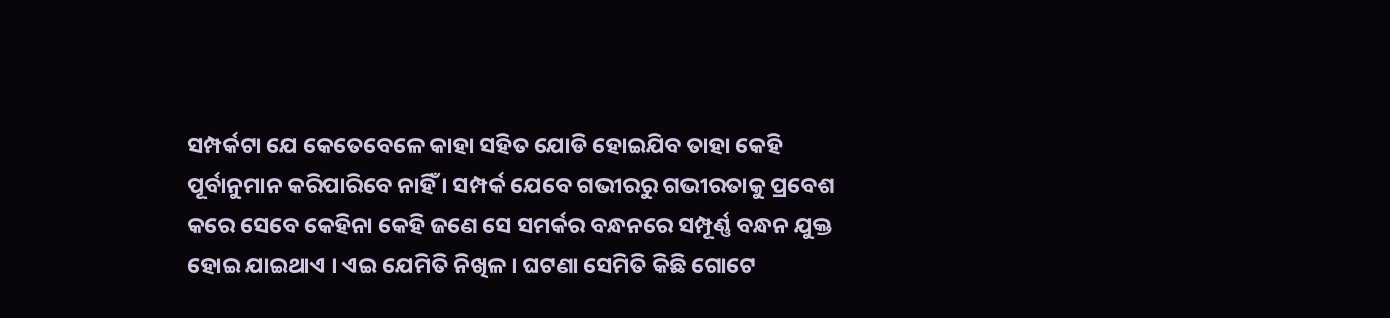ସମ୍ପର୍କଟା ଯେ କେତେବେଳେ କାହା ସହିତ ଯୋଡି ହୋଇଯିବ ତାହା କେହି ପୂର୍ବାନୁମାନ କରିପାରିବେ ନାହିଁ । ସମ୍ପର୍କ ଯେବେ ଗଭୀରରୁ ଗଭୀରତାକୁ ପ୍ରବେଶ କରେ ସେବେ କେହିନା କେହି ଜଣେ ସେ ସମର୍କର ବନ୍ଧନରେ ସମ୍ପୂର୍ଣ୍ଣ ବନ୍ଧନ ଯୁକ୍ତ ହୋଇ ଯାଇଥାଏ । ଏଇ ଯେମିତି ନିଖିଳ । ଘଟଣା ସେମିତି କିଛି ଗୋଟେ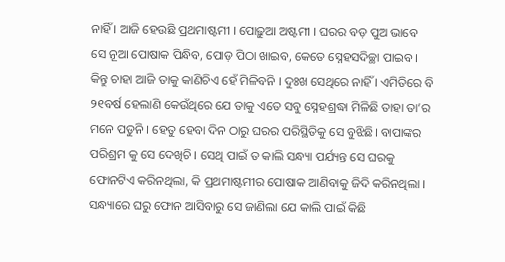ନାହିଁ । ଆଜି ହେଉଛି ପ୍ରଥମାଷ୍ଟମୀ । ପୋଢ଼ୁଆ ଅଷ୍ଟମୀ । ଘରର ବଡ଼ ପୁଅ ଭାବେ ସେ ନୂଆ ପୋଷାକ ପିନ୍ଧିବ, ପୋଡ଼ ପିଠା ଖାଇବ, କେତେ ସ୍ନେହସଦିଚ୍ଛା ପାଇବ । କିନ୍ତୁ ଚାହା ଆଜି ତାକୁ କାଣିଚିଏ ହେଁ ମିଳିବନି । ଦୁଃଖ ସେଥିରେ ନାହିଁ । ଏମିତିରେ ବି ୨୧ବର୍ଷ ହେଲାଣି କେଉଁଥିରେ ଯେ ତାକୁ ଏତେ ସବୁ ସ୍ନେହଶ୍ରଦ୍ଧା ମିଳିଛି ତାହା ତା’ର ମନେ ପଡୁନି । ହେତୁ ହେବା ଦିନ ଠାରୁ ଘରର ପରିସ୍ଥିତିକୁ ସେ ବୁଝିଛି। ବାପାଙ୍କର ପରିଶ୍ରମ କୁ ସେ ଦେଖିଚି । ସେଥି ପାଇଁ ତ କାଲି ସନ୍ଧ୍ୟା ପର୍ଯ୍ୟନ୍ତ ସେ ଘରକୁ ଫୋନଟିଏ କରିନଥିଲା, କି ପ୍ରଥମାଷ୍ଟମୀର ପୋଷାକ ଆଣିବାକୁ ଜିଦି କରିନଥିଲା । ସନ୍ଧ୍ୟାରେ ଘରୁ ଫୋନ ଆସିବାରୁ ସେ ଜାଣିଲା ଯେ କାଲି ପାଇଁ କିଛି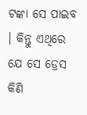ଟଙ୍କା ସେ ପାଇବ । କିନ୍ତୁ ଏଥିରେ ଯେ ସେ ଡ୍ରେସ କିଣି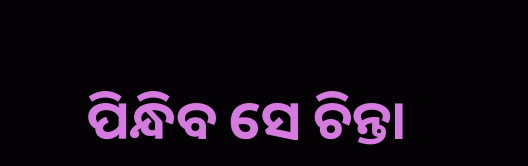ପିନ୍ଧିବ ସେ ଚିନ୍ତା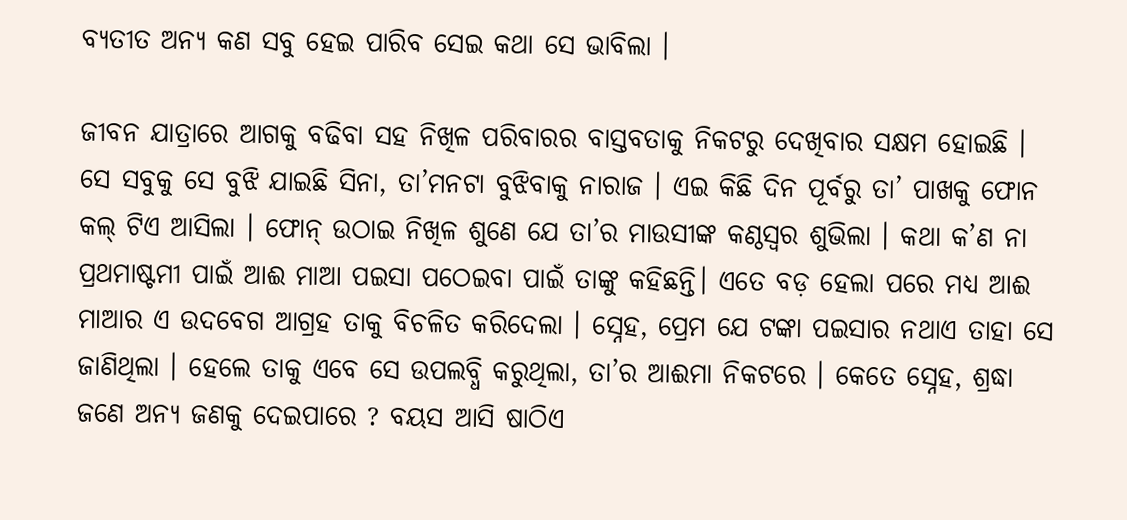ବ୍ୟତୀତ ଅନ୍ୟ କଣ ସବୁ ହେଇ ପାରିବ ସେଇ କଥା ସେ ଭାବିଲା ।

ଜୀବନ ଯାତ୍ରାରେ ଆଗକୁ ବଢିବା ସହ ନିଖିଳ ପରିବାରର ବାସ୍ତବତାକୁ ନିକଟରୁ ଦେଖିବାର ସକ୍ଷମ ହୋଇଛି । ସେ ସବୁକୁ ସେ ବୁଝି ଯାଇଛି ସିନା, ତା’ମନଟା ବୁଝିବାକୁ ନାରାଜ । ଏଇ କିଛି ଦିନ ପୂର୍ବରୁ ତା’ ପାଖକୁ ଫୋନ କଲ୍‌ ଟିଏ ଆସିଲା । ଫୋନ୍‌ ଉଠାଇ ନିଖିଳ ଶୁଣେ ଯେ ତା’ର ମାଉସୀଙ୍କ କଣ୍ଠସ୍ୱର ଶୁଭିଲା । କଥା କ’ଣ ନା ପ୍ରଥମାଷ୍ଟମୀ ପାଇଁ ଆଈ ମାଆ ପଇସା ପଠେଇବା ପାଇଁ ତାଙ୍କୁ କହିଛନ୍ତି। ଏତେ ବଡ଼ ହେଲା ପରେ ମଧ୍ୟ ଆଈ ମାଆର ଏ ଉଦବେଗ ଆଗ୍ରହ ତାକୁ ବିଚଳିତ କରିଦେଲା । ସ୍ନେହ, ପ୍ରେମ ଯେ ଟଙ୍କା ପଇସାର ନଥାଏ ତାହା ସେ ଜାଣିଥିଲା । ହେଲେ ତାକୁ ଏବେ ସେ ଉପଲବ୍ଧି କରୁଥିଲା, ତା’ର ଆଈମା ନିକଟରେ । କେତେ ସ୍ନେହ, ଶ୍ରଦ୍ଧା ଜଣେ ଅନ୍ୟ ଜଣକୁ ଦେଇପାରେ ? ବୟସ ଆସି ଷାଠିଏ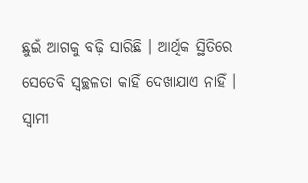ଛୁଇଁ ଆଗକୁ ବଢ଼ି ସାରିଛି । ଆର୍ଥିକ ସ୍ଥିତିରେ ସେତେବି ସ୍ୱଚ୍ଛଳତା କାହିଁ ଦେଖାଯାଏ ନାହିଁ । ସ୍ୱାମୀ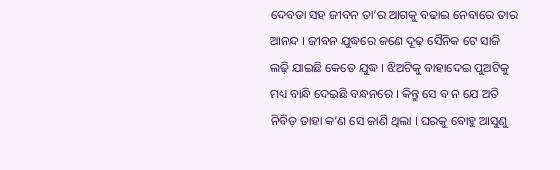ଦେବତା ସହ ଜୀବନ ତା’ର ଆଗକୁ ବଢାଇ ନେବାରେ ତାର ଆନନ୍ଦ । ଜୀବନ ଯୁଦ୍ଧରେ ଜଣେ ଦୂଢ଼ ସୈନିକ ଟେ ସାଜି ଲଢ଼ି ଯାଇଛି କେତେ ଯୁଦ୍ଧ । ଝିଅଟିକୁ ବାହାଦେଇ ପୁଅଟିକୁ ମଧ୍ୟ ବାନ୍ଧି ଦେଇଛି ବନ୍ଧନରେ । କିନ୍ତୁ ସେ ବ ନ ଯେ ଅତି ନିବିଡ଼ ତାହା କ’ଣ ସେ ଜାଣି ଥିଲା । ଘରକୁ ବୋହୁ ଆସୁଣୁ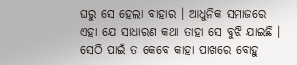ଘରୁ ସେ ହେଲା ବାହାର । ଆଧୁନିକ ସମାଜରେ ଏହା ଯେ ସାଧାରଣ କଥା ତାହା ସେ ବୁଝି ଯାଇଛି । ସେଠି ପାଇଁ ତ କେବେ କାହା ପାଖରେ ବୋହୁ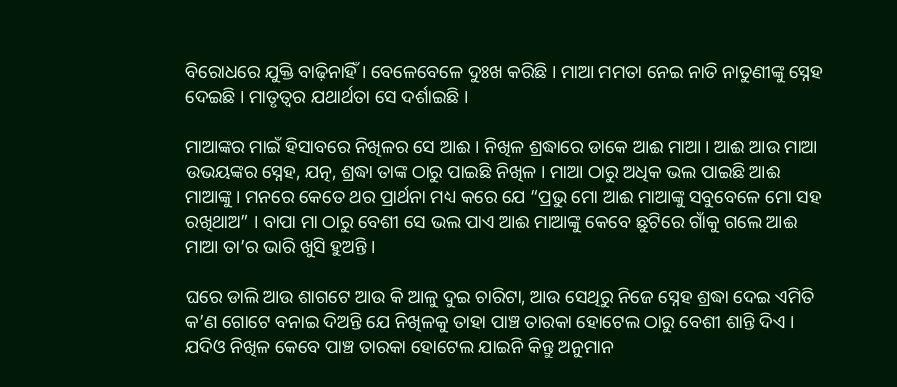ବିରୋଧରେ ଯୁକ୍ତି ବାଢ଼ିନାହିଁ । ବେଳେବେଳେ ଦୁଃଖ କରିଛି । ମାଆ ମମତା ନେଇ ନାତି ନାତୁଣୀଙ୍କୁ ସ୍ନେହ ଦେଇଛି । ମାତୃତ୍ୱର ଯଥାର୍ଥତା ସେ ଦର୍ଶାଇଛି ।

ମାଆଙ୍କର ମାଇଁ ହିସାବରେ ନିଖିଳର ସେ ଆଈ । ନିଖିଳ ଶ୍ରଦ୍ଧାରେ ଡାକେ ଆଈ ମାଆ । ଆଈ ଆଉ ମାଆ ଉଭୟଙ୍କର ସ୍ନେହ, ଯତ୍ନ, ଶ୍ରଦ୍ଧା ତାଙ୍କ ଠାରୁ ପାଇଛି ନିଖିଳ । ମାଆ ଠାରୁ ଅଧିକ ଭଲ ପାଇଛି ଆଈ ମାଆଙ୍କୁ । ମନରେ କେତେ ଥର ପ୍ରାର୍ଥନା ମଧ୍ୟ କରେ ଯେ “ପ୍ରଭୁ ମୋ ଆଈ ମାଆଙ୍କୁ ସବୁବେଳେ ମୋ ସହ ରଖିଥାଅ” । ବାପା ମା ଠାରୁ ବେଶୀ ସେ ଭଲ ପାଏ ଆଈ ମାଆଙ୍କୁ କେବେ ଛୁଟିରେ ଗାଁକୁ ଗଲେ ଆଈ ମାଆ ତା’ର ଭାରି ଖୁସି ହୁଅନ୍ତି ।

ଘରେ ଡାଲି ଆଉ ଶାଗଟେ ଆଉ କି ଆଳୁ ଦୁଇ ଚାରିଟା, ଆଉ ସେଥିରୁ ନିଜେ ସ୍ନେହ ଶ୍ରଦ୍ଧା ଦେଇ ଏମିତି କ’ଣ ଗୋଟେ ବନାଇ ଦିଅନ୍ତି ଯେ ନିଖିଳକୁ ତାହା ପାଞ୍ଚ ତାରକା ହୋଟେଲ ଠାରୁ ବେଶୀ ଶାନ୍ତି ଦିଏ । ଯଦିଓ ନିଖିଳ କେବେ ପାଞ୍ଚ ତାରକା ହୋଟେଲ ଯାଇନି କିନ୍ତୁ ଅନୁମାନ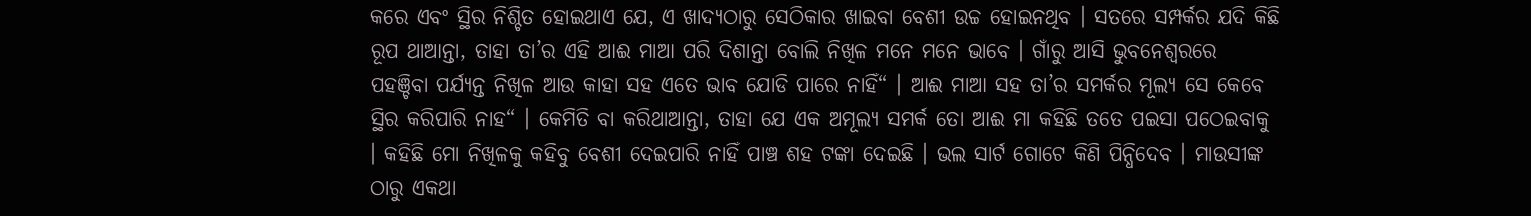କରେ ଏବଂ ସ୍ଥିର ନିଶ୍ଚିତ ହୋଇଥାଏ ଯେ, ଏ ଖାଦ୍ୟଠାରୁ ସେଠିକାର ଖାଇବା ବେଶୀ ଉଚ୍ଚ ହୋଇନଥିବ । ସତରେ ସମ୍ପର୍କର ଯଦି କିଛି ରୂପ ଥାଆନ୍ତା, ତାହା ତା’ର ଏହି ଆଈ ମାଆ ପରି ଦିଶାନ୍ତା ବୋଲି ନିଖିଳ ମନେ ମନେ ଭାବେ । ଗାଁରୁ ଆସି ଭୁବନେଶ୍ଵରରେ ପହଞ୍ଚିବା ପର୍ଯ୍ୟନ୍ତ ନିଖିଳ ଆଉ କାହା ସହ ଏତେ ଭାବ ଯୋଡି ପାରେ ନାହିଁ“ । ଆଈ ମାଆ ସହ ତା’ର ସମର୍କର ମୂଲ୍ୟ ସେ କେବେ ସ୍ଥିର କରିପାରି ନାହ“ । କେମିତି ବା କରିଥାଆନ୍ତା, ତାହା ଯେ ଏକ ଅମୂଲ୍ୟ ସମର୍କ ତୋ ଆଈ ମା କହିଛି ତତେ ପଇସା ପଠେଇବାକୁ । କହିଛି ମୋ ନିଖିଳକୁ କହିବୁ ବେଶୀ ଦେଇପାରି ନାହିଁ ପାଞ୍ଚ ଶହ ଟଙ୍କା ଦେଇଛି । ଭଲ ସାର୍ଟ ଗୋଟେ କିଣି ପିନ୍ଧିଦେବ । ମାଉସୀଙ୍କ ଠାରୁ ଏକଥା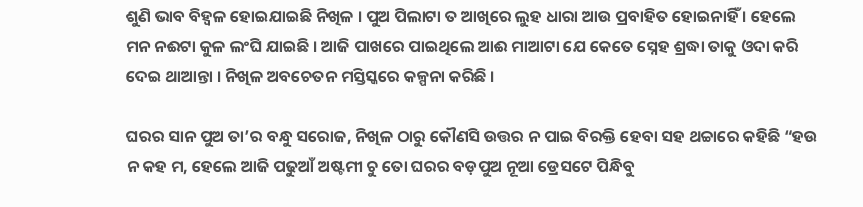ଶୁଣି ଭାବ ବିହ୍ଵଳ ହୋଇଯାଇଛି ନିଖିଳ । ପୁଅ ପିଲାଟା ତ ଆଖିରେ ଲୁହ ଧାରା ଆଉ ପ୍ରବାହିତ ହୋଇନାହିଁ । ହେଲେ ମନ ନଈଟା କୁଳ ଲଂଘି ଯାଇଛି । ଆଜି ପାଖରେ ପାଇଥିଲେ ଆଈ ମାଆଟା ଯେ କେତେ ସ୍ନେହ ଶ୍ରଦ୍ଧା ତାକୁ ଓଦା କରି ଦେଇ ଥାଆନ୍ତା । ନିଖିଳ ଅବଚେତନ ମସ୍ତିସ୍କରେ କଳ୍ପନା କରିଛି ।

ଘରର ସାନ ପୁଅ ତା’ର ବନ୍ଧୁ ସରୋଜ, ନିଖିଳ ଠାରୁ କୌଣସି ଉତ୍ତର ନ ପାଇ ବିରକ୍ତି ହେବା ସହ ଥଚ୍ଚାରେ କହିଛି “ହଉ ନ କହ ମ, ହେଲେ ଆଜି ପଢୁଆଁ ଅଷ୍ଟମୀ ଚୁ ତୋ ଘରର ବଡ଼ପୁଅ ନୂଆ ଡ୍ରେସଟେ ପିନ୍ଧିବୁ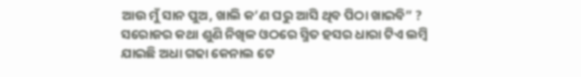ଆଉ ମୁଁ ସାନ ପୁଅ, ଖାଲି କ’ଣ ଘରୁ ଆସି ଥିବ ପିଠା ଖାଇବି” ? ସରୋଜର କଥା ଶୁଣି ନିଖିଳ ଓଠରେ ସ୍ମିତ ହସର ଧାରା ଟିଏ ଲମ୍ବି ଯାଇଛି ଅଧା ଗଢା କେନାଲ ଟେ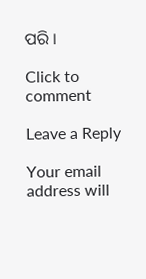ପରି ।

Click to comment

Leave a Reply

Your email address will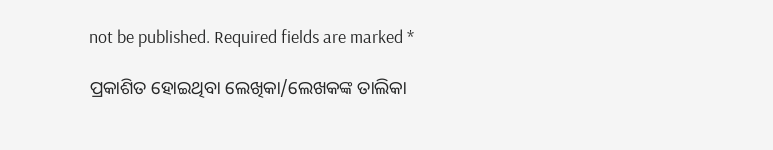not be published. Required fields are marked *

ପ୍ରକାଶିତ ହୋଇଥିବା ଲେଖିକା/ଲେଖକଙ୍କ ତାଲିକା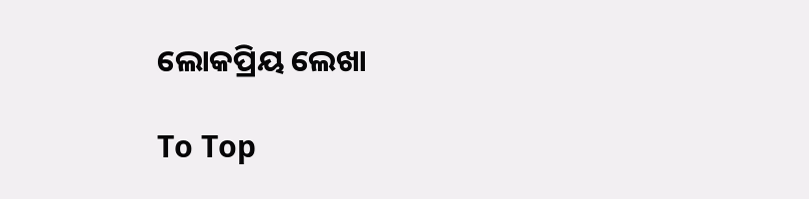ଲୋକପ୍ରିୟ ଲେଖା

To Top